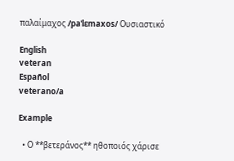παλαίμαχος /paˈlɛmaxos/ Ουσιαστικό

English
veteran
Español
veterano/a

Example

  • Ο **βετεράνος** ηθοποιός χάρισε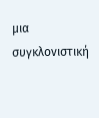μια συγκλονιστική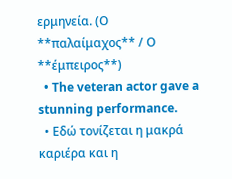ερμηνεία. (Ο **παλαίμαχος** / Ο **έμπειρος**)
  • The veteran actor gave a stunning performance.
  • Εδώ τονίζεται η μακρά καριέρα και η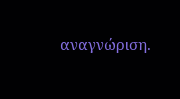αναγνώριση.